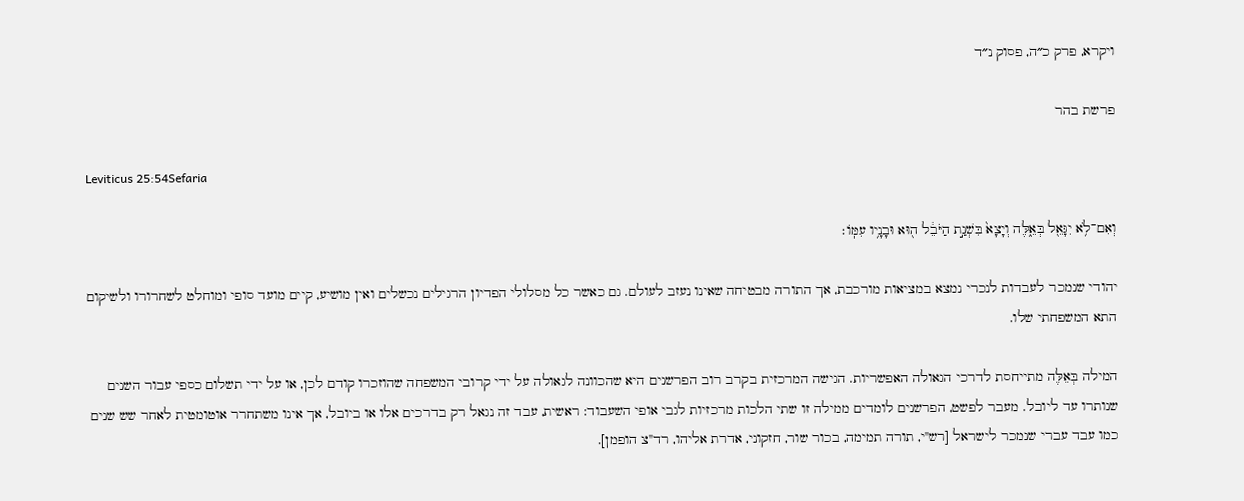ויקרא, פרק כ״ה, פסוק נ״ד

פרשת בהר

Leviticus 25:54Sefaria

וְאִם־לֹ֥א יִגָּאֵ֖ל בְּאֵ֑לֶּה וְיָצָא֙ בִּשְׁנַ֣ת הַיֹּבֵ֔ל ה֖וּא וּבָנָ֥יו עִמּֽוֹ׃

יהודי שנמכר לעבדות לנכרי נמצא במציאות מורכבת, אך התורה מבטיחה שאינו נעזב לעולם. גם כאשר כל מסלולי הפדיון הרגילים נכשלים ואין מושיע, קיים מועד סופי ומוחלט לשחרורו ולשיקום התא המשפחתי שלו.

המילה בְּאֵלֶּה מתייחסת לדרכי הגאולה האפשריות. הגישה המרכזית בקרב רוב הפרשנים היא שהכוונה לגאולה על ידי קרובי המשפחה שהוזכרו קודם לכן, או על ידי תשלום כספי עבור השנים שנותרו עד ליובל. מעבר לפשט, הפרשנים לומדים ממילה זו שתי הלכות מרכזיות לגבי אופי השעבוד: ראשית, עבד זה נגאל רק בדרכים אלו או ביובל, אך אינו משתחרר אוטומטית לאחר שש שנים כמו עבד עברי שנמכר לישראל [רש"י, תורה תמימה, בכור שור, חזקוני, אדרת אליהו, רד"צ הופמן].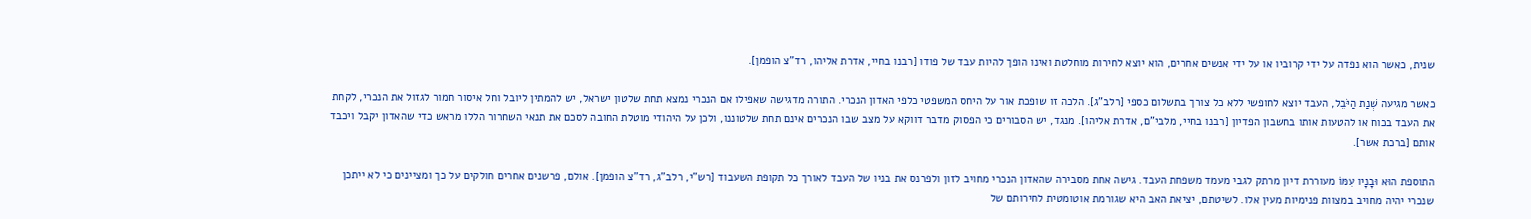שנית, כאשר הוא נפדה על ידי קרוביו או על ידי אנשים אחרים, הוא יוצא לחירות מוחלטת ואינו הופך להיות עבד של פודו [רבנו בחיי, אדרת אליהו, רד"צ הופמן].

כאשר מגיעה שְׁנַת הַיֹּבֵל, העבד יוצא לחופשי ללא כל צורך בתשלום כספי [רלב"ג]. הלכה זו שופכת אור על היחס המשפטי כלפי האדון הנכרי. התורה מדגישה שאפילו אם הנכרי נמצא תחת שלטון ישראל, יש להמתין ליובל וחל איסור חמור לגזול את הנכרי, לקחת את העבד בכוח או להטעות אותו בחשבון הפדיון [רבנו בחיי, מלבי"ם, אדרת אליהו]. מנגד, יש הסבורים כי הפסוק מדבר דווקא על מצב שבו הנכרים אינם תחת שלטוננו, ולכן על היהודי מוטלת החובה לסכם את תנאי השחרור הללו מראש כדי שהאדון יקבל ויכבד אותם [ברכת אשר].

התוספת הוּא וּבָנָיו עִמּוֹ מעוררת דיון מרתק לגבי מעמד משפחת העבד. גישה אחת מסבירה שהאדון הנכרי מחויב לזון ולפרנס את בניו של העבד לאורך כל תקופת השעבוד [רש"י, רלב"ג, רד"צ הופמן]. אולם, פרשנים אחרים חולקים על כך ומציינים כי לא ייתכן שנכרי יהיה מחויב במצוות פנימיות מעין אלו. לשיטתם, יציאת האב היא שגורמת אוטומטית לחירותם של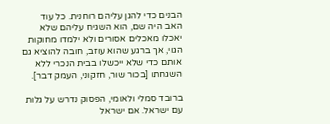הבנים כדי להגן עליהם רוחנית. כל עוד האב היה שם, הוא השגיח עליהם שלא יאכלו מאכלים אסורים ולא ילמדו מחוקות הגוי, אך ברגע שהוא עוזב, חובה להוציא גם אותם כדי שלא ייכשלו בבית הנכרי ללא השגחתו [בכור שור, חזקוני, העמק דבר].

ברובד סמלי ולאומי, הפסוק נדרש על גלות עם ישראל. אם ישראל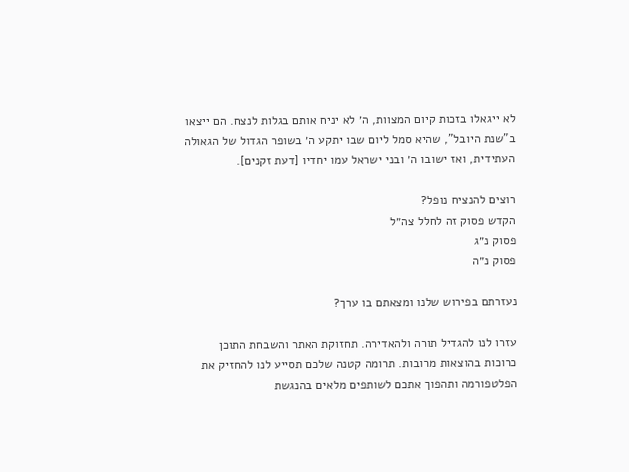לא ייגאלו בזכות קיום המצוות, ה׳ לא יניח אותם בגלות לנצח. הם ייצאו ב"שנת היובל", שהיא סמל ליום שבו יתקע ה׳ בשופר הגדול של הגאולה העתידית, ואז ישובו ה׳ ובני ישראל עמו יחדיו [דעת זקנים].

רוצים להנציח נופל?
הקדש פסוק זה לחלל צה״ל
פסוק נ״ג
פסוק נ״ה

נעזרתם בפירוש שלנו ומצאתם בו ערך?

עזרו לנו להגדיל תורה ולהאדירה. תחזוקת האתר והשבחת התוכן כרוכות בהוצאות מרובות. תרומה קטנה שלכם תסייע לנו להחזיק את הפלטפורמה ותהפוך אתכם לשותפים מלאים בהנגשת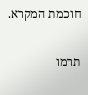חוכמת המקרא.

תרמו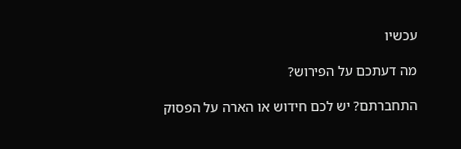עכשיו

מה דעתכם על הפירוש?

התחברתם? יש לכם חידוש או הארה על הפסוק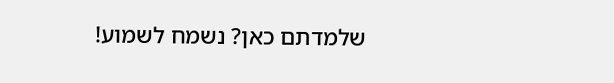שלמדתם כאן? נשמח לשמוע!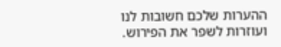ההערות שלכם חשובות לנו ועוזרות לשפר את הפירוש.